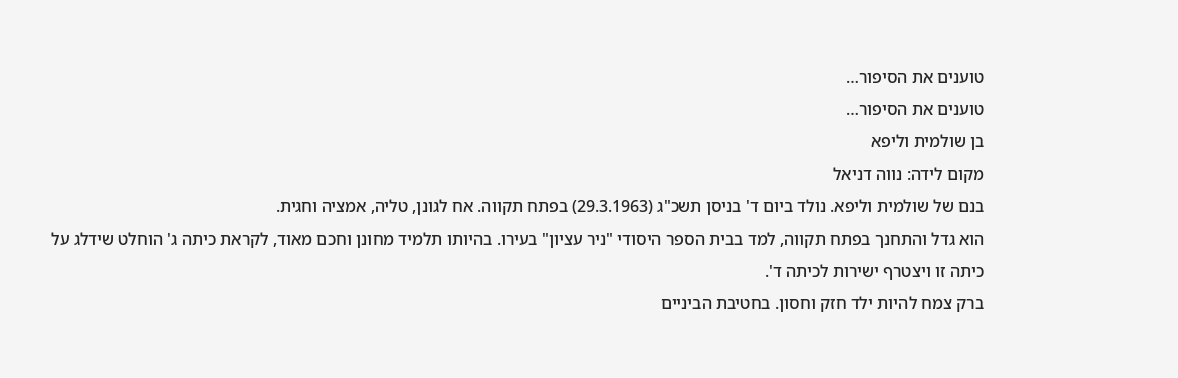טוענים את הסיפור…
טוענים את הסיפור…
בן שולמית וליפא
מקום לידה: נווה דניאל
בנם של שולמית וליפא. נולד ביום ד' בניסן תשכ"ג (29.3.1963) בפתח תקווה. אח לגונן, טליה, אמציה וחגית.
הוא גדל והתחנך בפתח תקווה, למד בבית הספר היסודי "ניר עציון" בעירו. בהיותו תלמיד מחונן וחכם מאוד, לקראת כיתה ג' הוחלט שידלג על כיתה זו ויצטרף ישירות לכיתה ד'.
ברק צמח להיות ילד חזק וחסון. בחטיבת הביניים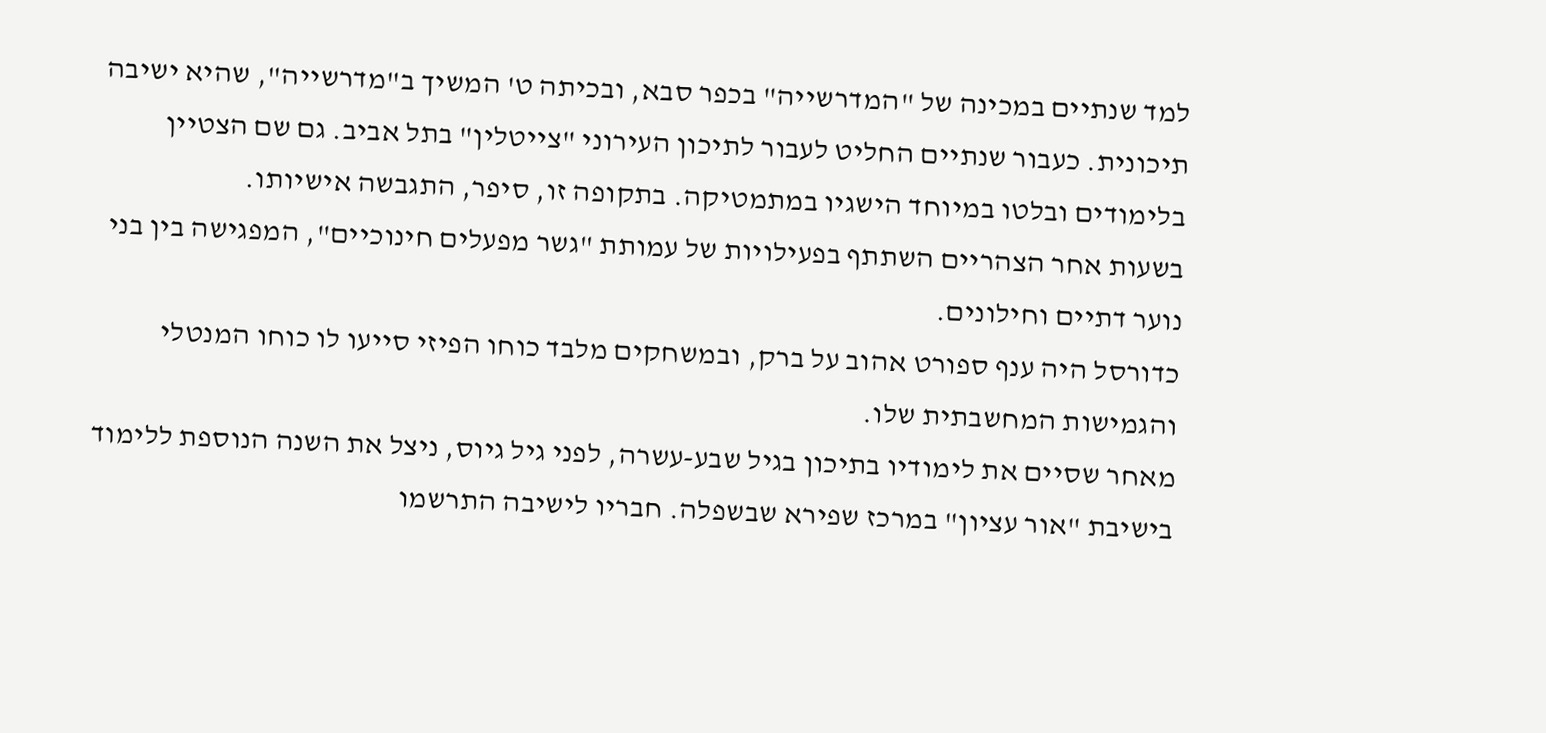למד שנתיים במכינה של "המדרשייה" בכפר סבא, ובכיתה ט' המשיך ב"מדרשייה", שהיא ישיבה תיכונית. כעבור שנתיים החליט לעבור לתיכון העירוני "צייטלין" בתל אביב. גם שם הצטיין בלימודים ובלטו במיוחד הישגיו במתמטיקה. בתקופה זו, סיפר, התגבשה אישיותו.
בשעות אחר הצהריים השתתף בפעילויות של עמותת "גשר מפעלים חינוכיים", המפגישה בין בני נוער דתיים וחילונים.
כדורסל היה ענף ספורט אהוב על ברק, ובמשחקים מלבד כוחו הפיזי סייעו לו כוחו המנטלי והגמישות המחשבתית שלו.
מאחר שסיים את לימודיו בתיכון בגיל שבע-עשרה, לפני גיל גיוס, ניצל את השנה הנוספת ללימוד בישיבת "אור עציון" במרכז שפירא שבשפלה. חבריו לישיבה התרשמו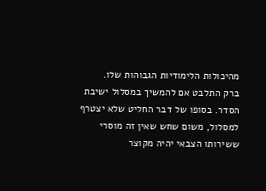מהיכולות הלימודיות הגבוהות שלו.
ברק התלבט אם להמשיך במסלול ישיבת הסדר. בסופו של דבר החליט שלא יצטרף למסלול, משום שחש שאין זה מוסרי ששירותו הצבאי יהיה מקוצר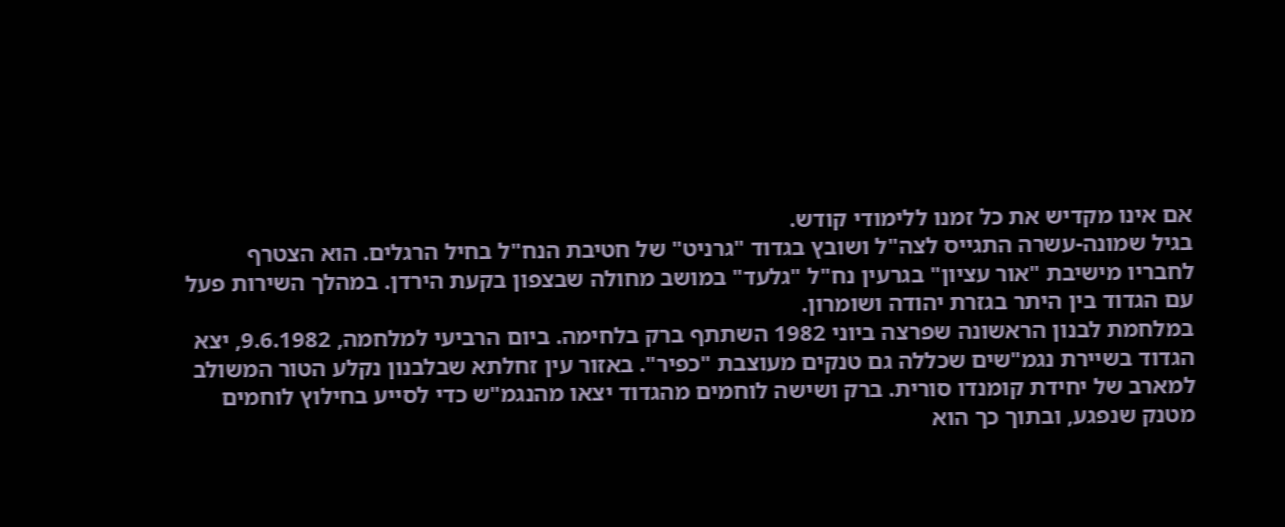אם אינו מקדיש את כל זמנו ללימודי קודש.
בגיל שמונה-עשרה התגייס לצה"ל ושובץ בגדוד "גרניט" של חטיבת הנח"ל בחיל הרגלים. הוא הצטרף לחבריו מישיבת "אור עציון" בגרעין נח"ל "גלעד" במושב מחולה שבצפון בקעת הירדן. במהלך השירות פעל עם הגדוד בין היתר בגזרת יהודה ושומרון.
במלחמת לבנון הראשונה שפרצה ביוני 1982 השתתף ברק בלחימה. ביום הרביעי למלחמה, 9.6.1982, יצא הגדוד בשיירת נגמ"שים שכללה גם טנקים מעוצבת "כפיר". באזור עין זחלתא שבלבנון נקלע הטור המשולב למארב של יחידת קומנדו סורית. ברק ושישה לוחמים מהגדוד יצאו מהנגמ"ש כדי לסייע בחילוץ לוחמים מטנק שנפגע, ובתוך כך הוא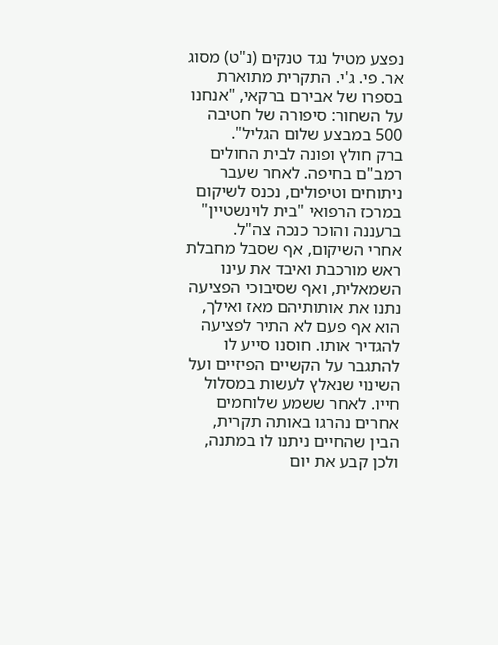נפצע מטיל נגד טנקים (נ"ט) מסוג אר. פי. ג'י. התקרית מתוארת בספרו של אבירם ברקאי, "אנחנו על השחור: סיפורה של חטיבה 500 במבצע שלום הגליל".
ברק חולץ ופונה לבית החולים רמב"ם בחיפה. לאחר שעבר ניתוחים וטיפולים, נכנס לשיקום במרכז הרפואי "בית לוינשטיין" ברעננה והוכר כנכה צה"ל.
אחרי השיקום, אף שסבל מחבלת ראש מורכבת ואיבד את עינו השמאלית, ואף שסיבוכי הפציעה נתנו את אותותיהם מאז ואילך, הוא אף פעם לא התיר לפציעה להגדיר אותו. חוסנו סייע לו להתגבר על הקשיים הפיזיים ועל השינוי שנאלץ לעשות במסלול חייו. לאחר ששמע שלוחמים אחרים נהרגו באותה תקרית, הבין שהחיים ניתנו לו במתנה, ולכן קבע את יום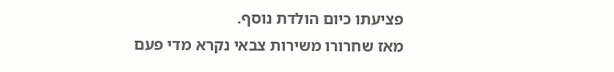פציעתו כיום הולדת נוסף.
מאז שחרורו משירות צבאי נקרא מדי פעם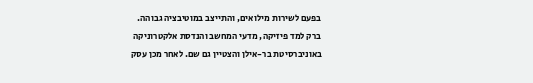בפעם לשירות מילואים, והתייצב במוטיבציה גבוהה.
ברק למד פיזיקה, מדעי המחשב והנדסת אלקטרוניקה באוניברסיטת בר-אילן והצטיין גם שם. לאחר מכן עסק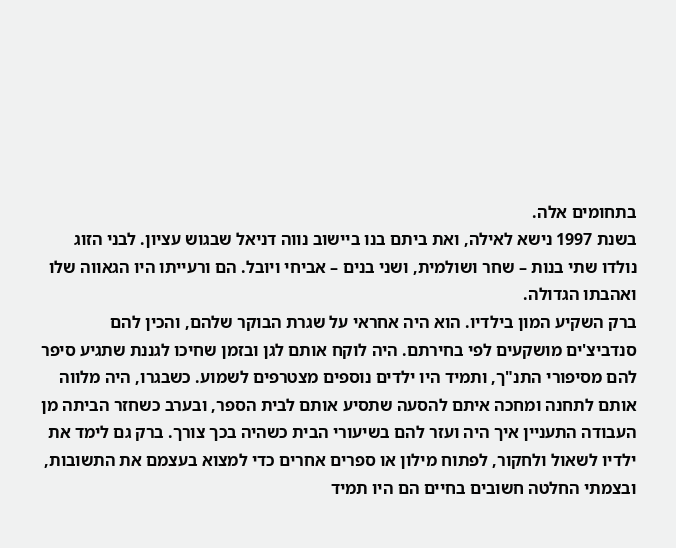בתחומים אלה.
בשנת 1997 נישא לאילה, ואת ביתם בנו ביישוב נווה דניאל שבגוש עציון. לבני הזוג נולדו שתי בנות – שחר ושולמית, ושני בנים – אביחי ויובל. הם ורעייתו היו הגאווה שלו ואהבתו הגדולה.
ברק השקיע המון בילדיו. הוא היה אחראי על שגרת הבוקר שלהם, והכין להם סנדביצ'ים מושקעים לפי בחירתם. היה לוקח אותם לגן ובזמן שחיכו לגננת שתגיע סיפר להם מסיפורי התנ"ך, ותמיד היו ילדים נוספים מצטרפים לשמוע. כשבגרו, היה מלווה אותם לתחנה ומחכה איתם להסעה שתסיע אותם לבית הספר, ובערב כשחזר הביתה מן העבודה התעניין איך היה ועזר להם בשיעורי הבית כשהיה בכך צורך. ברק גם לימד את ילדיו לשאול ולחקור, לפתוח מילון או ספרים אחרים כדי למצוא בעצמם את התשובות, ובצמתי החלטה חשובים בחיים הם היו תמיד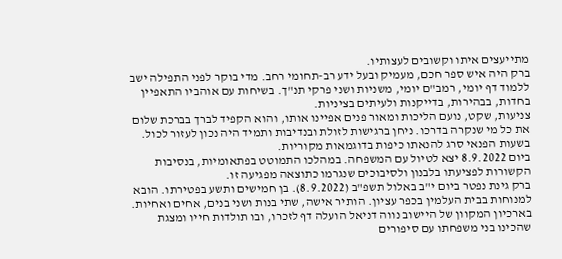מתייעצים איתו וקשובים לעצותיו.
ברק היה איש ספר חכם, מעמיק ובעל ידע רב-תחומי רחב. מדי בוקר לפני התפילה ישב ללמוד דף יומי, רמב"ם יומי, משניות ושני פרקי תנ"ך. בשיחות עם אוהביו התאפיין בחדות, בבהירות, בדייקנות ולעיתים בציניות.
צניעות, שקט, נועם הליכות ומאור פנים אפיינו אותו, והוא הקפיד לברך בברכת שלום את כל מי שנקרה בדרכו. ניחן ברגישות לזולת ובנדיבות ותמיד היה נכון לעזור לכול.
בשעות הפנאי סרג להנאתו כיפות בדוגמאות מקוריות.
ביום 8.9.2022 יצא לטיול עם המשפחה. במהלכו התמוטט בפתאומיות, בנסיבות הקשורות לפציעתו בלבנון ולסיבוכים שנגרמו כתוצאה מפגיעה זו.
ברק גינת נפטר ביום י"ב באלול תשפ"ב (8.9.2022). בן חמישים ותשע בפטירתו. הובא למנוחות בבית העלמין בכפר עציון. הותיר אישה, שתי בנות ושני בנים, אחים ואחיות.
בארכיון המקוון של היישוב נווה דניאל הועלה דף לזכרו, ובו תולדות חייו ומצגת שהכינו בני משפחתו עם סיפורים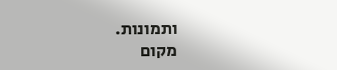ותמונות.
מקום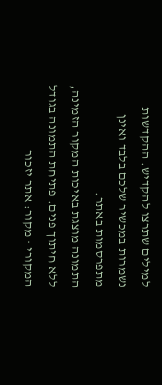למילים שתרצו להקדיש. ההקדשות נשמרות במכשיר שלכם בלבד ואינן מתפרסמות באתר.
התמונה מוצגת באיכות המקור הזמינה, ללא חיתוך פנים. פתיחת התמונה בגודל המקורי · מקור: אתר יזכור